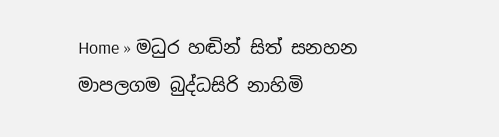Home » මධුර හඬින් සිත් සනහන මාපලගම බුද්ධසිරි නාහිමි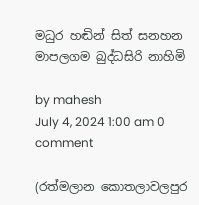මධුර හඬින් සිත් සනහන මාපලගම බුද්ධසිරි නාහිමි

by mahesh
July 4, 2024 1:00 am 0 comment

(රත්මලාන කොතලාවලපුර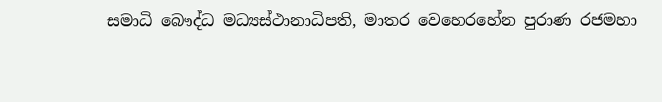සමාධි බෞද්ධ මධ්‍යස්ථානාධිපති, මාතර වෙහෙරහේන පුරාණ රජමහා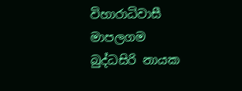විහාරාධිවාසී මාපලගම බුද්ධසිරි නායක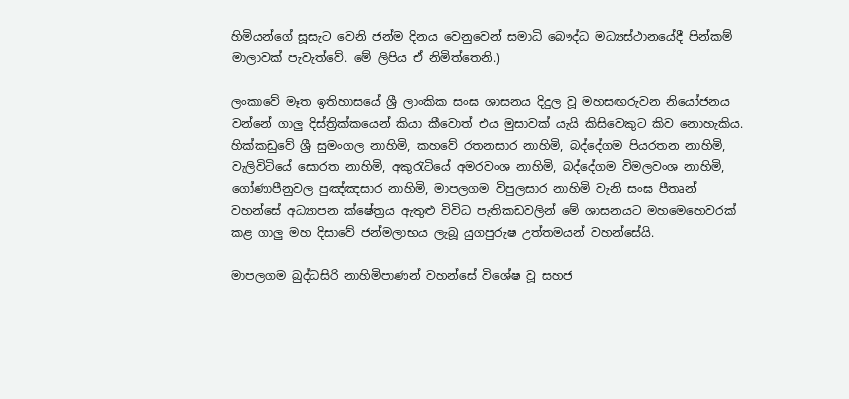හිමියන්ගේ සූසැට වෙනි ජන්ම දිනය වෙනුවෙන් සමාධි බෞද්ධ මධ්‍යස්ථානයේදී පින්කම් මාලාවක් පැවැත්වේ. මේ ලිපිය ඒ නිමිත්තෙනි.)

ලංකාවේ මෑත ඉතිහාසයේ ශ්‍රී ලාංකික සංඝ ශාසනය දිදුල වූ මහසඟරුවන නියෝජනය වන්නේ ගාලු දිස්ත්‍රික්කයෙන් කියා කීවොත් එය මුසාවක් යැයි කිසිවෙකුට කිව නොහැකිය. හික්කඩුවේ ශ්‍රී සුමංගල නාහිමි, කහවේ රතනසාර නාහිමි, බද්දේගම පියරතන නාහිමි, වැලිවිටියේ සොරත නාහිමි, අකුරැටියේ අමරවංශ නාහිමි, බද්දේගම විමලවංශ නාහිමි, ගෝණාපීනුවල පුඤ්ඤසාර නාහිමි, මාපලගම විපුලසාර නාහිමි වැනි සංඝ පීතෘන් වහන්සේ අධ්‍යාපන ක්ෂේත්‍රය ඇතුළු විවිධ පැතිකඩවලින් මේ ශාසනයට මහමෙහෙවරක් කළ ගාලු මහ දිසාවේ ජන්මලාභය ලැබූ යුගපුරුෂ උත්තමයන් වහන්සේයි.

මාපලගම බුද්ධසිරි නාහිමිපාණන් වහන්සේ විශේෂ වූ සහජ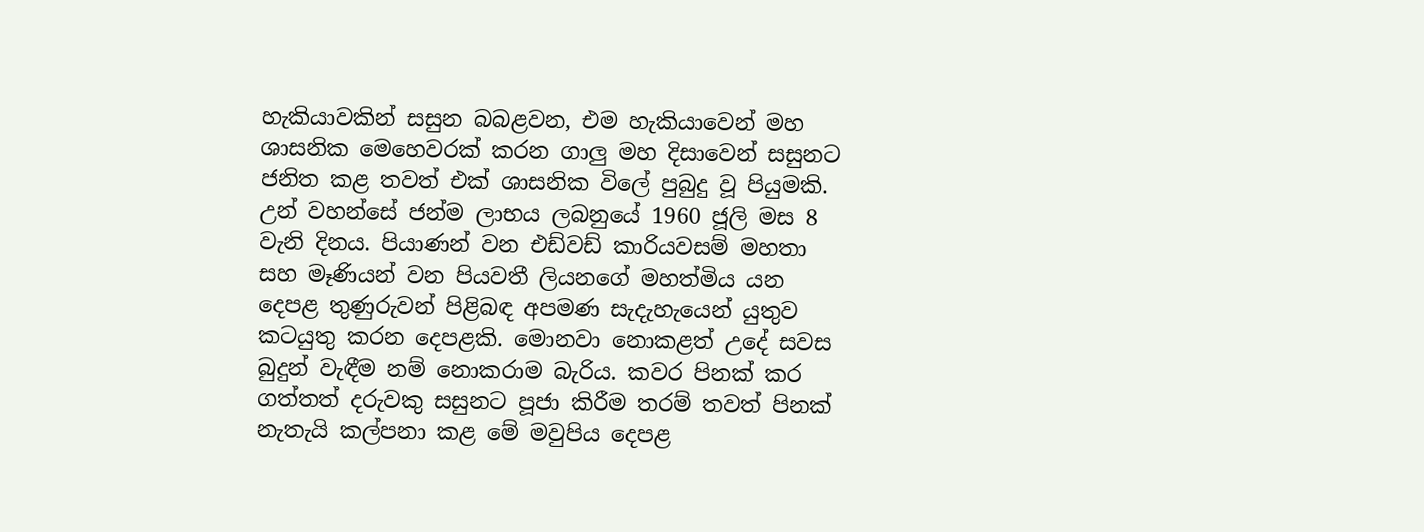හැකියාවකින් සසුන බබළවන, එම හැකියාවෙන් මහ ශාසනික මෙහෙවරක් කරන ගාලු මහ දිසාවෙන් සසුනට ජනිත කළ තවත් එක් ශාසනික විලේ පුබුදු වූ පියුමකි. උන් වහන්සේ ජන්ම ලාභය ලබනුයේ 1960 ජූලි මස 8 වැනි දිනය. පියාණන් වන එඩ්වඩ් කාරියවසම් මහතා සහ මෑණියන් වන පියවතී ලියනගේ මහත්මිය යන දෙපළ තුණුරුවන් පිළිබඳ අපමණ සැදැහැයෙන් යුතුව කටයුතු කරන දෙපළකි. මොනවා නොකළත් උදේ සවස බුදුන් වැඳීම නම් නොකරාම බැරිය. කවර පිනක් කර ගත්තත් දරුවකු සසුනට පූජා කිරීම තරම් තවත් පිනක් නැතැයි කල්පනා කළ මේ මවුපිය දෙපළ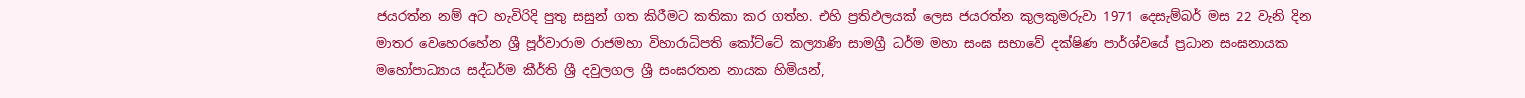ජයරත්න නම් අට හැවිරිදි පුතු සසුන් ගත කිරීමට කතිකා කර ගත්හ. එහි ප්‍රතිඵලයක් ලෙස ජයරත්න කුලකුමරුවා 1971 දෙසැම්බර් මස 22 වැනි දින මාතර වෙහෙරහේන ශ්‍රී පූර්වාරාම රාජමහා විහාරාධිපති කෝට්ටේ කල්‍යාණි සාමග්‍රී ධර්ම මහා සංඝ සභාවේ දක්ෂිණ පාර්ශ්වයේ ප්‍රධාන සංඝනායක මහෝපාධ්‍යාය සද්ධර්ම කීර්ති ශ්‍රී දවුලගල ශ්‍රී සංඝරතන නායක හිමියන්,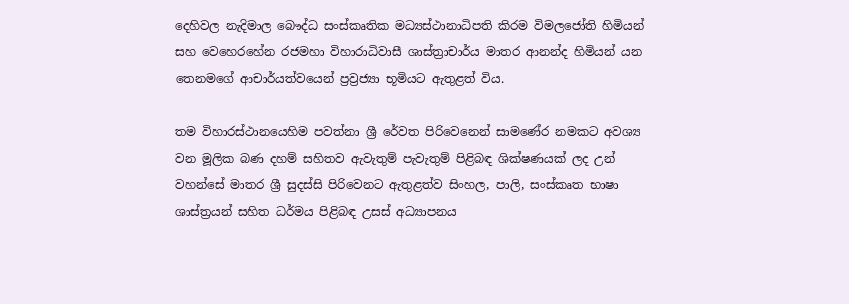දෙහිවල නැදිමාල බෞද්ධ සංස්කෘතික මධ්‍යස්ථානාධිපති කිරම විමලජෝති හිමියන් සහ වෙහෙරහේන රජමහා විහාරාධිවාසී ශාස්ත්‍රාචාර්ය මාතර ආනන්ද හිමියන් යන තෙනමගේ ආචාර්යත්වයෙන් ප්‍රව්‍රජ්‍යා භූමියට ඇතුළත් විය.

තම විහාරස්ථානයෙහිම පවත්නා ශ්‍රී රේවත පිරිවෙනෙන් සාමණේර නමකට අවශ්‍ය වන මූලික බණ දහම් සහිතව ඇවැතුම් පැවැතුම් පිළිබඳ ශික්ෂණයක් ලද උන් වහන්සේ මාතර ශ්‍රී සුදස්සි පිරිවෙනට ඇතුළත්ව සිංහල, පාලි, සංස්කෘත භාෂා ශාස්ත්‍රයන් සහිත ධර්මය පිළිබඳ උසස් අධ්‍යාපනය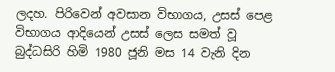ලදහ. පිරිවෙන් අවසාන විභාගය, උසස් පෙළ විභාගය ආදියෙන් උසස් ලෙස සමත් වූ බුද්ධසිරි හිමි 1980 ජූනි මස 14 වැනි දින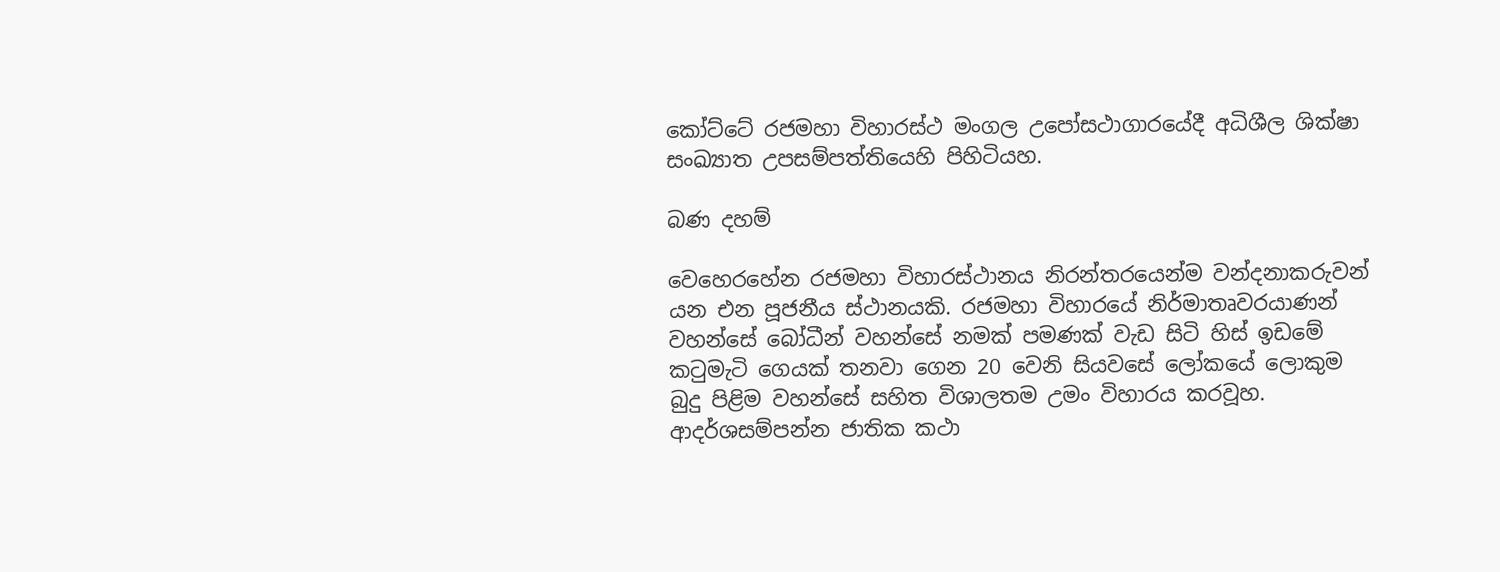කෝට්ටේ රජමහා විහාරස්ථ මංගල උපෝසථාගාරයේදී අධිශීල ශික්ෂා සංඛ්‍යාත උපසම්පත්තියෙහි පිහිටියහ.

බණ දහම්

වෙහෙරහේන රජමහා විහාරස්ථානය නිරන්තරයෙන්ම වන්දනාකරුවන් යන එන පූජනීය ස්ථානයකි. රජමහා විහාරයේ නිර්මාතෘවරයාණන් වහන්සේ බෝධීන් වහන්සේ නමක් පමණක් වැඩ සිටි හිස් ඉඩමේ කටුමැටි ගෙයක් තනවා ගෙන 20 වෙනි සියවසේ ලෝකයේ ලොකුම බුදු පිළිම වහන්සේ සහිත විශාලතම උමං විහාරය කරවූහ. ආදර්ශසම්පන්න ජාතික කථා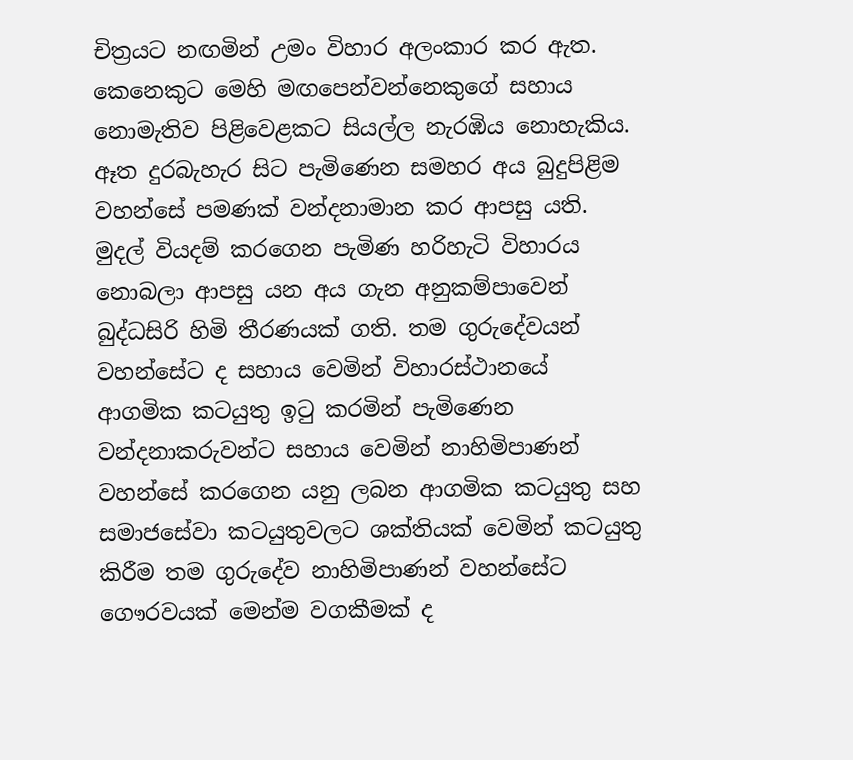චිත්‍රයට නඟමින් උමං විහාර අලංකාර කර ඇත. කෙනෙකුට මෙහි මඟපෙන්වන්නෙකුගේ සහාය නොමැතිව පිළිවෙළකට සියල්ල නැරඹිය නොහැකිය. ඈත දුරබැහැර සිට පැමිණෙන සමහර අය බුදුපිළිම වහන්සේ පමණක් වන්දනාමාන කර ආපසු යති. මුදල් වියදම් කරගෙන පැමිණ හරිහැටි විහාරය නොබලා ආපසු යන අය ගැන අනුකම්පාවෙන් බුද්ධසිරි හිමි තීරණයක් ගති. තම ගුරුදේවයන් වහන්සේට ද සහාය වෙමින් විහාරස්ථානයේ ආගමික කටයුතු ඉටු කරමින් පැමිණෙන වන්දනාකරුවන්ට සහාය වෙමින් නාහිමිපාණන් වහන්සේ කරගෙන යනු ලබන ආගමික කටයුතු සහ සමාජසේවා කටයුතුවලට ශක්තියක් වෙමින් කටයුතු කිරීම තම ගුරුදේව නාහිමිපාණන් වහන්සේට ගෞරවයක් මෙන්ම වගකීමක් ද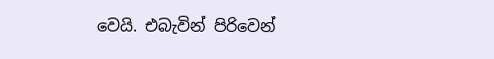වෙයි. එබැවින් පිරිවෙන්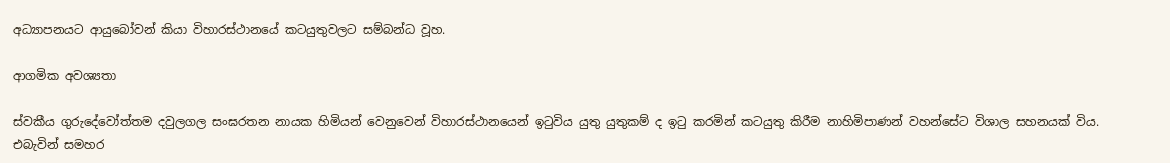අධ්‍යාපනයට ආයුබෝවන් කියා විහාරස්ථානයේ කටයුතුවලට සම්බන්ධ වූහ.

ආගමික අවශ්‍යතා

ස්වකීය ගුරුදේවෝත්තම දවුලගල සංඝරතන නායක හිමියන් වෙනුවෙන් විහාරස්ථානයෙන් ඉටුවිය යුතු යුතුකම් ද ඉටු කරමින් කටයුතු කිරීම නාහිමිපාණන් වහන්සේට විශාල සහනයක් විය. එබැවින් සමහර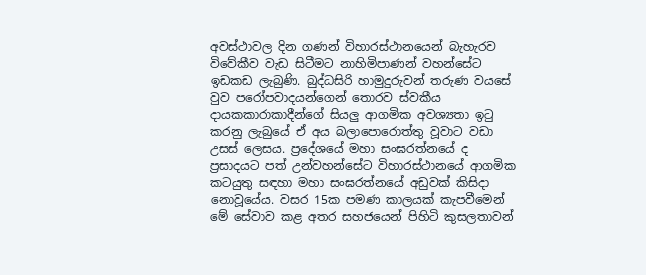අවස්ථාවල දින ගණන් විහාරස්ථානයෙන් බැහැරව විවේකීව වැඩ සිටීමට නාහිමිපාණන් වහන්සේට ඉඩකඩ ලැබුණි. බුද්ධසිරි හාමුදුරුවන් තරුණ වයසේ වුව පරෝපවාදයන්ගෙන් තොරව ස්වකීය දායකකාරාකාදීන්ගේ සියලු ආගමික අවශ්‍යතා ඉටු කරනු ලැබුයේ ඒ අය බලාපොරොත්තු වූවාට වඩා උසස් ලෙසය. ප්‍රදේශයේ මහා සංඝරත්නයේ ද ප්‍රසාදයට පත් උන්වහන්සේට විහාරස්ථානයේ ආගමික කටයුතු සඳහා මහා සංඝරත්නයේ අඩුවක් කිසිදා නොවූයේය. වසර 15ක පමණ කාලයක් කැපවීමෙන් මේ සේවාව කළ අතර සහජයෙන් පිහිටි කුසලතාවන්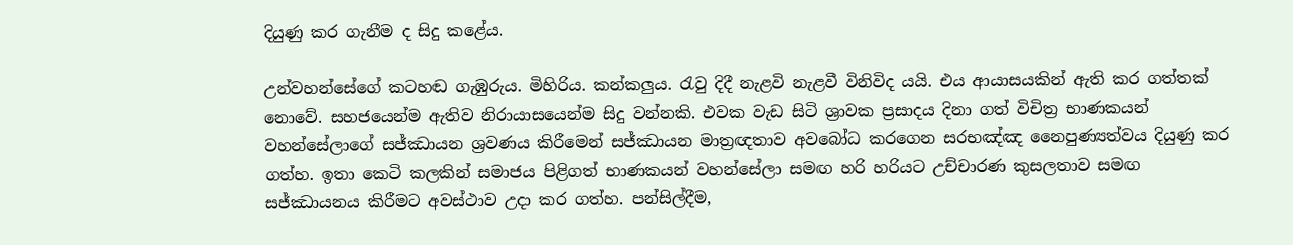දියුණු කර ගැනීම ද සිදු කළේය.

උන්වහන්සේගේ කටහඬ ගැඹුරුය. මිහිරිය. කන්කලුය. රැවු දිදී නැළවි නැළවී විනිවිද යයි. එය ආයාසයකින් ඇති කර ගත්තක් නොවේ. සහජයෙන්ම ඇතිව නිරායාසයෙන්ම සිදු වන්නකි. එවක වැඩ සිටි ශ්‍රාවක ප්‍රසාදය දිනා ගත් විචිත්‍ර භාණකයන් වහන්සේලාගේ සජ්ඣායන ශ්‍රවණය කිරීමෙන් සජ්ඣායන මාත්‍රඥතාව අවබෝධ කරගෙන සරභඤ්ඤ නෛපුණ්‍යත්වය දියුණු කර ගත්හ. ඉතා කෙටි කලකින් සමාජය පිළිගත් භාණකයන් වහන්සේලා සමඟ හරි හරියට උච්චාරණ කුසලතාව සමඟ සජ්ඣායනය කිරීමට අවස්ථාව උදා කර ගත්හ. පන්සිල්දීම,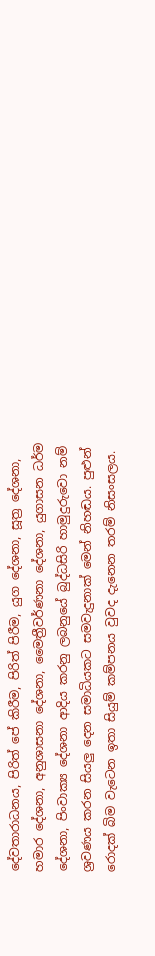දේවතාරාධනය, පිරිත් පේ කිරීම, පිරිත් පිරීම, යුග දේශනා, සූත්‍ර දේශනා, හමාර දේශනා, අනුශාසනා දේශනා, මෛත්‍රීවර්ණනා දේශනා, යුගාසන ධර්ම දේශනා, පිංවාක්‍ය දේශනා ආදිය කරනු ලබනුයේ බුද්ධසිරි හාමුදුරුවො නම් ශ්‍රවණය කරන සියලු දෙන සමාධියකට සමවැදුනාක් මෙන් නිහඬය. පුළුන් රොදක් බිම වැටෙන ඉතා සියුම් කම්පනය වුවද දැනෙන තරම් නිසංසලය.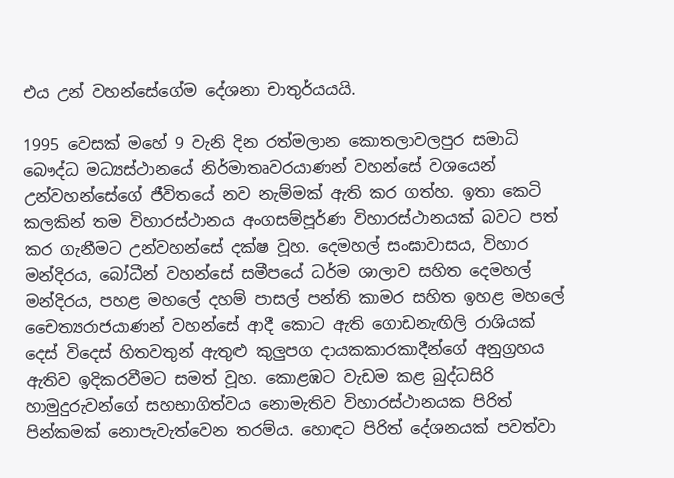එය උන් වහන්සේගේම දේශනා චාතුර්යයයි.

1995 වෙසක් මහේ 9 වැනි දින රත්මලාන කොතලාවලපුර සමාධි බෞද්ධ මධ්‍යස්ථානයේ නිර්මාතෘවරයාණන් වහන්සේ වශයෙන් උන්වහන්සේගේ ජීවිතයේ නව නැම්මක් ඇති කර ගත්හ. ඉතා කෙටි කලකින් තම විහාරස්ථානය අංගසම්පූර්ණ විහාරස්ථානයක් බවට පත් කර ගැනීමට උන්වහන්සේ දක්ෂ වූහ. දෙමහල් සංඝාවාසය, විහාර මන්දිරය, බෝධීන් වහන්සේ සමීපයේ ධර්ම ශාලාව සහිත දෙමහල් මන්දිරය, පහළ මහලේ දහම් පාසල් පන්ති කාමර සහිත ඉහළ මහලේ චෛත්‍යරාජයාණන් වහන්සේ ආදී කොට ඇති ගොඩනැඟිලි රාශියක් දෙස් විදෙස් හිතවතුන් ඇතුළු කුලුපග දායකකාරකාදීන්ගේ අනුග්‍රහය ඇතිව ඉදිකරවීමට සමත් වූහ. කොළඹට වැඩම කළ බුද්ධසිරි හාමුදුරුවන්ගේ සහභාගිත්වය නොමැතිව විහාරස්ථානයක පිරිත් පින්කමක් නොපැවැත්වෙන තරම්ය. හොඳට පිරිත් දේශනයක් පවත්වා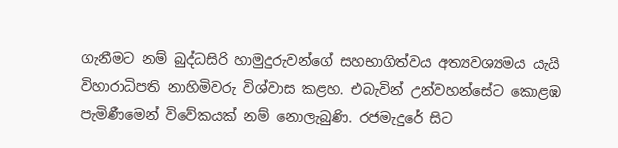ගැනීමට නම් බුද්ධසිරි හාමුදුරුවන්ගේ සහභාගිත්වය අත්‍යවශ්‍යමය යැයි විහාරාධිපති නාහිමිවරු විශ්වාස කළහ. එබැවින් උන්වහන්සේට කොළඹ පැමිණීමෙන් විවේකයක් නම් නොලැබුණි. රජමැදුරේ සිට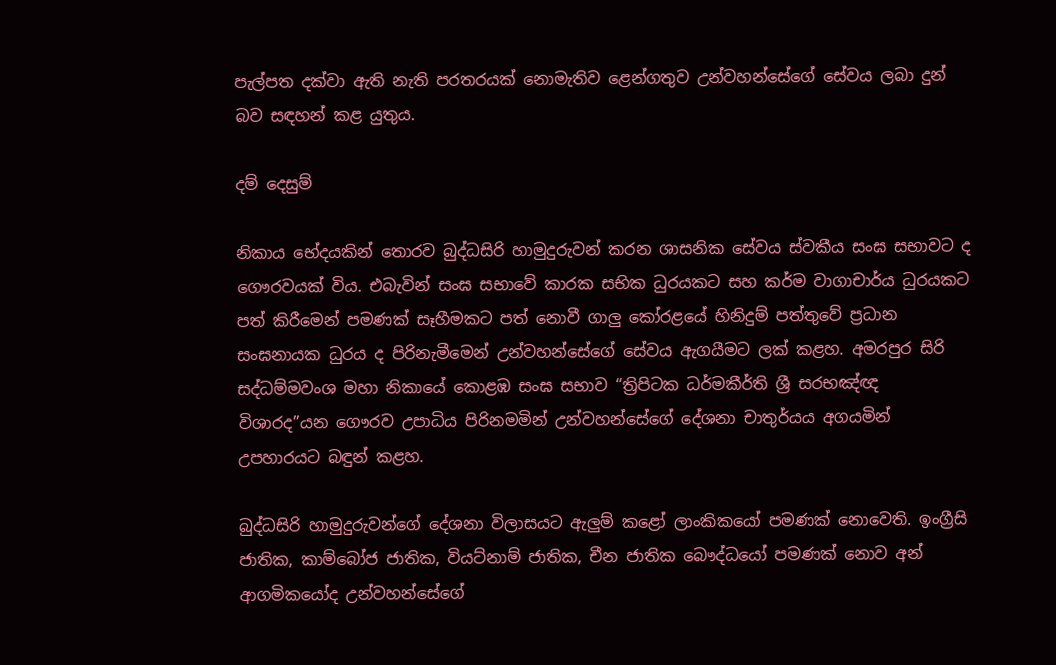පැල්පත දක්වා ඇති නැති පරතරයක් නොමැතිව ළෙන්ගතුව උන්වහන්සේගේ සේවය ලබා දුන් බව සඳහන් කළ යුතුය.

දම් දෙසුම්

නිකාය භේදයකින් තොරව බුද්ධසිරි හාමුදුරුවන් කරන ශාසනික සේවය ස්වකීය සංඝ සභාවට ද ගෞරවයක් විය. එබැවින් සංඝ සභාවේ කාරක සභික ධුරයකට සහ කර්ම වාගාචාර්ය ධුරයකට පත් කිරීමෙන් පමණක් සෑහීමකට පත් නොවී ගාලු කෝරළයේ හිනිදුම් පත්තුවේ ප්‍රධාන සංඝනායක ධුරය ද පිරිනැමීමෙන් උන්වහන්සේගේ සේවය ඇගයීමට ලක් කළහ. අමරපුර සිරි සද්ධම්මවංශ මහා නිකායේ කොළඹ සංඝ සභාව “ත්‍රිපිටක ධර්මකීර්ති ශ්‍රී සරභඤ්ඥ විශාරද”යන ගෞරව උපාධිය පිරිනමමින් උන්වහන්සේගේ දේශනා චාතුර්යය අගයමින් උපහාරයට බඳුන් කළහ.

බුද්ධසිරි හාමුදුරුවන්ගේ දේශනා විලාසයට ඇලුම් කළෝ ලාංකිකයෝ පමණක් නොවෙති. ඉංග්‍රීසි ජාතික, කාම්බෝජ ජාතික, වියට්නාම් ජාතික, චීන ජාතික බෞද්ධයෝ පමණක් නොව අන් ආගමිකයෝද උන්වහන්සේගේ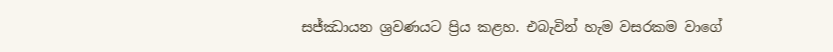සජ්ඣායන ශ්‍රවණයට ප්‍රිය කළහ. එබැවින් හැම වසරකම වාගේ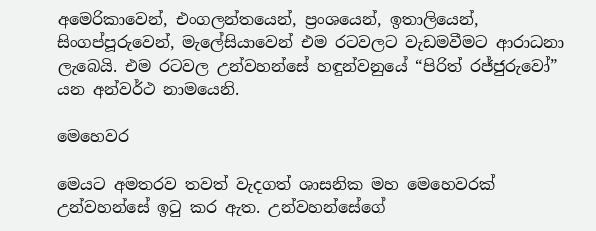අමෙරිකාවෙන්, එංගලන්තයෙන්, ප්‍රංශයෙන්, ඉතාලියෙන්, සිංගප්පූරුවෙන්, මැලේසියාවෙන් එම රටවලට වැඩමවීමට ආරාධනා ලැබෙයි. එම රටවල උන්වහන්සේ හඳුන්වනුයේ “පිරිත් රජ්ජුරුවෝ” යන අන්වර්ථ නාමයෙනි.

මෙහෙවර

මෙයට අමතරව තවත් වැදගත් ශාසනික මහ මෙහෙවරක් උන්වහන්සේ ඉටු කර ඇත. උන්වහන්සේගේ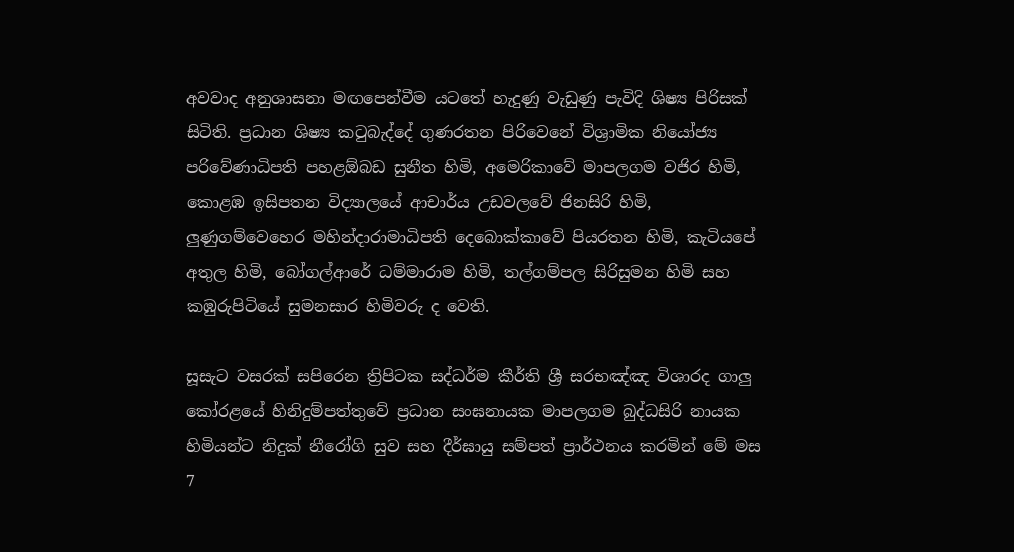අවවාද අනුශාසනා මඟපෙන්වීම යටතේ හැදුණු වැඩුණු පැවිදි ශිෂ්‍ය පිරිසක් සිටිති. ප්‍රධාන ශිෂ්‍ය කටුබැද්දේ ගුණරතන පිරිවෙනේ විශ්‍රාමික නියෝජ්‍ය පරිවේණාධිපති පහළඕබඩ සුනීත හිමි, අමෙරිකාවේ මාපලගම වජිර හිමි, කොළඹ ඉසිපතන විද්‍යාලයේ ආචාර්ය උඩවලවේ ජිනසිරි හිමි, ලුණුගම්වෙහෙර මහින්දාරාමාධිපති දෙබොක්කාවේ පියරතන හිමි, කැටියපේ අතුල හිමි, බෝගල්ආරේ ධම්මාරාම හිමි, තල්ගම්පල සිරිසුමන හිමි සහ කඹුරුපිටියේ සුමනසාර හිමිවරු ද වෙති.

සූසැට වසරක් සපිරෙන ත්‍රිපිටක සද්ධර්ම කීර්ති ශ්‍රී සරභඤ්ඤ විශාරද ගාලු කෝරළයේ හිනිදුම්පත්තුවේ ප්‍රධාන සංඝනායක මාපලගම බුද්ධසිරි නායක හිමියන්ට නිදුක් නීරෝගි සුව සහ දීර්ඝායු සම්පත් ප්‍රාර්ථනය කරමින් මේ මස 7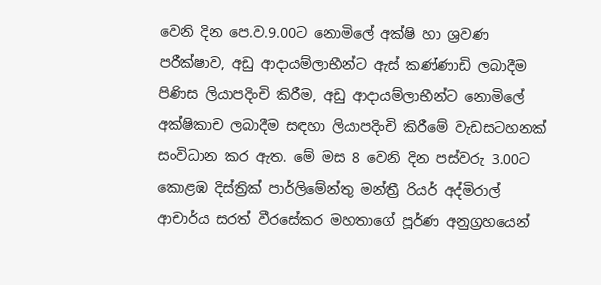වෙනි දින පෙ.ව.9.00ට නොමිලේ අක්ෂි හා ශ්‍රවණ පරීක්ෂාව, අඩු ආදායම්ලාභීන්ට ඇස් කණ්ණාඩි ලබාදීම පිණිස ලියාපදිංචි කිරීම, අඩු ආදායම්ලාභීන්ට නොමිලේ අක්ෂිකාච ලබාදීම සඳහා ලියාපදිංචි කිරීමේ වැඩසටහනක් සංවිධාන කර ඇත. මේ මස 8 වෙනි දින පස්වරු 3.00ට කොළඹ දිස්ත්‍රික් පාර්ලිමේන්තු මන්ත්‍රී රියර් අද්මිරාල් ආචාර්ය සරත් වීරසේකර මහතාගේ පූර්ණ අනුග්‍රහයෙන්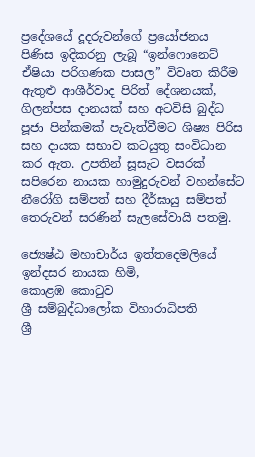ප්‍රදේශයේ දූදරුවන්ගේ ප්‍රයෝජනය පිණිස ඉදිකරනු ලැබූ “ඉන්ෆොනෙට් ඒෂියා පරිගණක පාසල” විවෘත කිරීම ඇතුළු ආශීර්වාද පිරිත් දේශනයක්, ගිලන්පස දානයක් සහ අටවිසි බුද්ධ පූජා පින්කමක් පැවැත්වීමට ශිෂ්‍ය පිරිස සහ දායක සභාව කටයුතු සංවිධාන කර ඇත. උපතින් සූසැට වසරක් සපිරෙන නායක හාමුදුරුවන් වහන්සේට නීරෝගි සම්පත් සහ දීර්ඝායු සම්පත් තෙරුවන් සරණින් සැලසේවායි පතමු.

ජ්‍යෙෂ්ඨ මහාචාර්ය ඉත්තදෙමලියේ
ඉන්දසර නායක හිමි,
කොළඹ කොටුව
ශ්‍රී සම්බුද්ධාලෝක විහාරාධිපති
ශ්‍රී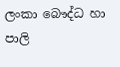ලංකා බෞද්ධ හා පාලි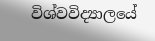විශ්වවිද්‍යාලයේ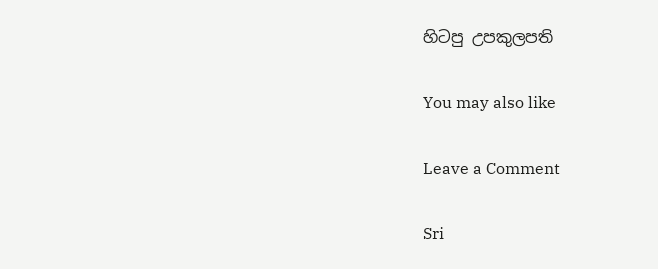හිටපු උපකුලපති

You may also like

Leave a Comment

Sri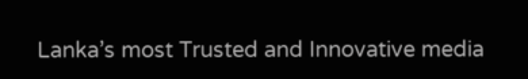Lanka’s most Trusted and Innovative media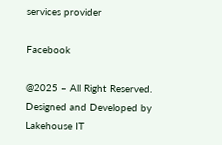services provider

Facebook

@2025 – All Right Reserved. Designed and Developed by Lakehouse IT